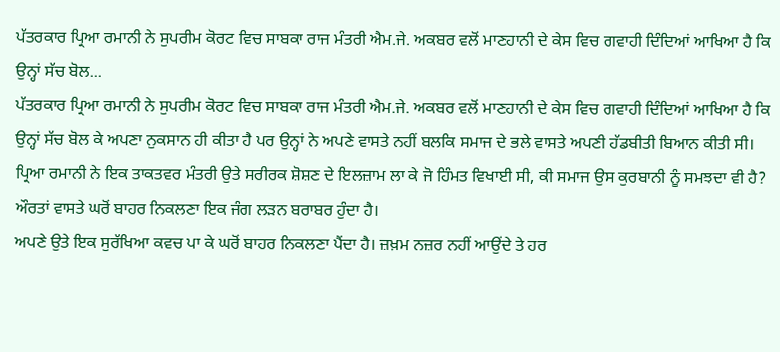ਪੱਤਰਕਾਰ ਪ੍ਰਿਆ ਰਮਾਨੀ ਨੇ ਸੁਪਰੀਮ ਕੋਰਟ ਵਿਚ ਸਾਬਕਾ ਰਾਜ ਮੰਤਰੀ ਐਮ.ਜੇ. ਅਕਬਰ ਵਲੋਂ ਮਾਣਹਾਨੀ ਦੇ ਕੇਸ ਵਿਚ ਗਵਾਹੀ ਦਿੰਦਿਆਂ ਆਖਿਆ ਹੈ ਕਿ ਉਨ੍ਹਾਂ ਸੱਚ ਬੋਲ...
ਪੱਤਰਕਾਰ ਪ੍ਰਿਆ ਰਮਾਨੀ ਨੇ ਸੁਪਰੀਮ ਕੋਰਟ ਵਿਚ ਸਾਬਕਾ ਰਾਜ ਮੰਤਰੀ ਐਮ.ਜੇ. ਅਕਬਰ ਵਲੋਂ ਮਾਣਹਾਨੀ ਦੇ ਕੇਸ ਵਿਚ ਗਵਾਹੀ ਦਿੰਦਿਆਂ ਆਖਿਆ ਹੈ ਕਿ ਉਨ੍ਹਾਂ ਸੱਚ ਬੋਲ ਕੇ ਅਪਣਾ ਨੁਕਸਾਨ ਹੀ ਕੀਤਾ ਹੈ ਪਰ ਉਨ੍ਹਾਂ ਨੇ ਅਪਣੇ ਵਾਸਤੇ ਨਹੀਂ ਬਲਕਿ ਸਮਾਜ ਦੇ ਭਲੇ ਵਾਸਤੇ ਅਪਣੀ ਹੱਡਬੀਤੀ ਬਿਆਨ ਕੀਤੀ ਸੀ। ਪ੍ਰਿਆ ਰਮਾਨੀ ਨੇ ਇਕ ਤਾਕਤਵਰ ਮੰਤਰੀ ਉਤੇ ਸਰੀਰਕ ਸ਼ੋਸ਼ਣ ਦੇ ਇਲਜ਼ਾਮ ਲਾ ਕੇ ਜੋ ਹਿੰਮਤ ਵਿਖਾਈ ਸੀ, ਕੀ ਸਮਾਜ ਉਸ ਕੁਰਬਾਨੀ ਨੂੰ ਸਮਝਦਾ ਵੀ ਹੈ? ਔਰਤਾਂ ਵਾਸਤੇ ਘਰੋਂ ਬਾਹਰ ਨਿਕਲਣਾ ਇਕ ਜੰਗ ਲੜਨ ਬਰਾਬਰ ਹੁੰਦਾ ਹੈ।
ਅਪਣੇ ਉਤੇ ਇਕ ਸੁਰੱਖਿਆ ਕਵਚ ਪਾ ਕੇ ਘਰੋਂ ਬਾਹਰ ਨਿਕਲਣਾ ਪੈਂਦਾ ਹੈ। ਜ਼ਖ਼ਮ ਨਜ਼ਰ ਨਹੀਂ ਆਉਂਦੇ ਤੇ ਹਰ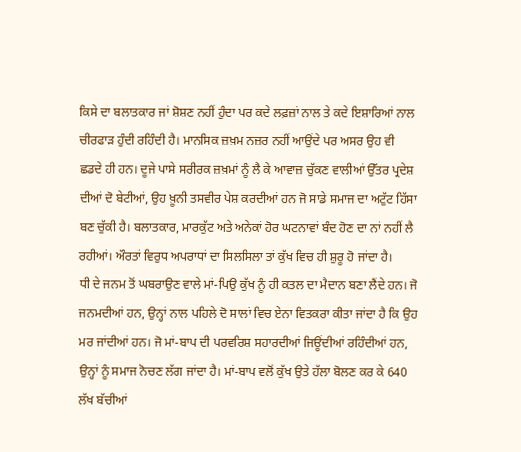ਕਿਸੇ ਦਾ ਬਲਾਤਕਾਰ ਜਾਂ ਸ਼ੋਸ਼ਣ ਨਹੀਂ ਹੁੰਦਾ ਪਰ ਕਦੇ ਲਫ਼ਜ਼ਾਂ ਨਾਲ ਤੇ ਕਦੇ ਇਸ਼ਾਰਿਆਂ ਨਾਲ ਚੀਰਫਾੜ ਹੁੰਦੀ ਰਹਿੰਦੀ ਹੈ। ਮਾਨਸਿਕ ਜ਼ਖ਼ਮ ਨਜ਼ਰ ਨਹੀਂ ਆਉਂਦੇ ਪਰ ਅਸਰ ਉਹ ਵੀ ਛਡਦੇ ਹੀ ਹਨ। ਦੂਜੇ ਪਾਸੇ ਸਰੀਰਕ ਜ਼ਖ਼ਮਾਂ ਨੂੰ ਲੈ ਕੇ ਆਵਾਜ਼ ਚੁੱਕਣ ਵਾਲੀਆਂ ਉੱਤਰ ਪ੍ਰਦੇਸ਼ ਦੀਆਂ ਦੋ ਬੇਟੀਆਂ, ਉਹ ਖ਼ੂਨੀ ਤਸਵੀਰ ਪੇਸ਼ ਕਰਦੀਆਂ ਹਨ ਜੋ ਸਾਡੇ ਸਮਾਜ ਦਾ ਅਟੁੱਟ ਹਿੱਸਾ ਬਣ ਚੁੱਕੀ ਹੈ। ਬਲਾਤਕਾਰ, ਮਾਰਕੁੱਟ ਅਤੇ ਅਨੇਕਾਂ ਹੋਰ ਘਟਨਾਵਾਂ ਬੰਦ ਹੋਣ ਦਾ ਨਾਂ ਨਹੀਂ ਲੈ ਰਹੀਆਂ। ਔਰਤਾਂ ਵਿਰੁਧ ਅਪਰਾਧਾਂ ਦਾ ਸਿਲਸਿਲਾ ਤਾਂ ਕੁੱਖ ਵਿਚ ਹੀ ਸ਼ੁਰੂ ਹੋ ਜਾਂਦਾ ਹੈ।
ਧੀ ਦੇ ਜਨਮ ਤੋਂ ਘਬਰਾਉਣ ਵਾਲੇ ਮਾਂ-ਪਿਉ ਕੁੱਖ ਨੂੰ ਹੀ ਕਤਲ ਦਾ ਮੈਦਾਨ ਬਣਾ ਲੈਂਦੇ ਹਨ। ਜੋ ਜਨਮਦੀਆਂ ਹਨ, ਉਨ੍ਹਾਂ ਨਾਲ ਪਹਿਲੇ ਦੋ ਸਾਲਾਂ ਵਿਚ ਏਨਾ ਵਿਤਕਰਾ ਕੀਤਾ ਜਾਂਦਾ ਹੈ ਕਿ ਉਹ ਮਰ ਜਾਂਦੀਆਂ ਹਨ। ਜੋ ਮਾਂ-ਬਾਪ ਦੀ ਪਰਵਰਿਸ਼ ਸਹਾਰਦੀਆਂ ਜਿਊਂਦੀਆਂ ਰਹਿੰਦੀਆਂ ਹਨ, ਉਨ੍ਹਾਂ ਨੂੰ ਸਮਾਜ ਨੋਚਣ ਲੱਗ ਜਾਂਦਾ ਹੈ। ਮਾਂ-ਬਾਪ ਵਲੋਂ ਕੁੱਖ ਉਤੇ ਹੱਲਾ ਬੋਲਣ ਕਰ ਕੇ 640 ਲੱਖ ਬੱਚੀਆਂ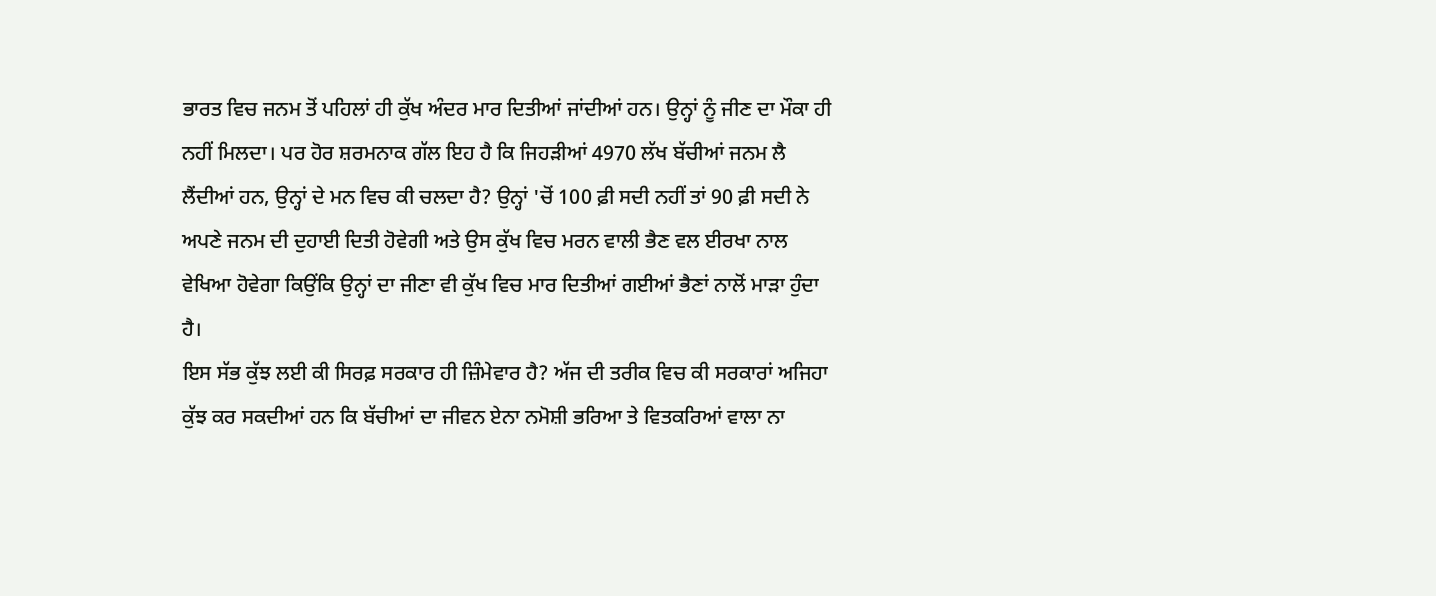ਭਾਰਤ ਵਿਚ ਜਨਮ ਤੋਂ ਪਹਿਲਾਂ ਹੀ ਕੁੱਖ ਅੰਦਰ ਮਾਰ ਦਿਤੀਆਂ ਜਾਂਦੀਆਂ ਹਨ। ਉਨ੍ਹਾਂ ਨੂੰ ਜੀਣ ਦਾ ਮੌਕਾ ਹੀ ਨਹੀਂ ਮਿਲਦਾ। ਪਰ ਹੋਰ ਸ਼ਰਮਨਾਕ ਗੱਲ ਇਹ ਹੈ ਕਿ ਜਿਹੜੀਆਂ 4970 ਲੱਖ ਬੱਚੀਆਂ ਜਨਮ ਲੈ ਲੈਂਦੀਆਂ ਹਨ, ਉਨ੍ਹਾਂ ਦੇ ਮਨ ਵਿਚ ਕੀ ਚਲਦਾ ਹੈ? ਉਨ੍ਹਾਂ 'ਚੋਂ 100 ਫ਼ੀ ਸਦੀ ਨਹੀਂ ਤਾਂ 90 ਫ਼ੀ ਸਦੀ ਨੇ ਅਪਣੇ ਜਨਮ ਦੀ ਦੁਹਾਈ ਦਿਤੀ ਹੋਵੇਗੀ ਅਤੇ ਉਸ ਕੁੱਖ ਵਿਚ ਮਰਨ ਵਾਲੀ ਭੈਣ ਵਲ ਈਰਖਾ ਨਾਲ ਵੇਖਿਆ ਹੋਵੇਗਾ ਕਿਉਂਕਿ ਉਨ੍ਹਾਂ ਦਾ ਜੀਣਾ ਵੀ ਕੁੱਖ ਵਿਚ ਮਾਰ ਦਿਤੀਆਂ ਗਈਆਂ ਭੈਣਾਂ ਨਾਲੋਂ ਮਾੜਾ ਹੁੰਦਾ ਹੈ।
ਇਸ ਸੱਭ ਕੁੱਝ ਲਈ ਕੀ ਸਿਰਫ਼ ਸਰਕਾਰ ਹੀ ਜ਼ਿੰਮੇਵਾਰ ਹੈ? ਅੱਜ ਦੀ ਤਰੀਕ ਵਿਚ ਕੀ ਸਰਕਾਰਾਂ ਅਜਿਹਾ ਕੁੱਝ ਕਰ ਸਕਦੀਆਂ ਹਨ ਕਿ ਬੱਚੀਆਂ ਦਾ ਜੀਵਨ ਏਨਾ ਨਮੋਸ਼ੀ ਭਰਿਆ ਤੇ ਵਿਤਕਰਿਆਂ ਵਾਲਾ ਨਾ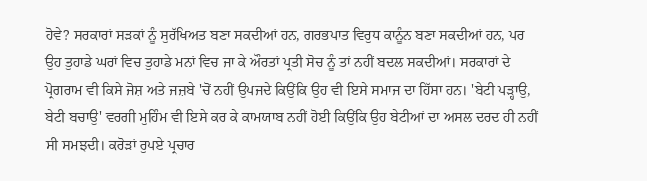ਹੋਵੇ? ਸਰਕਾਰਾਂ ਸੜਕਾਂ ਨੂੰ ਸੁਰੱਖਿਅਤ ਬਣਾ ਸਕਦੀਆਂ ਹਨ, ਗਰਭਪਾਤ ਵਿਰੁਧ ਕਾਨੂੰਨ ਬਣਾ ਸਕਦੀਆਂ ਹਨ, ਪਰ ਉਹ ਤੁਹਾਡੇ ਘਰਾਂ ਵਿਚ ਤੁਹਾਡੇ ਮਨਾਂ ਵਿਚ ਜਾ ਕੇ ਔਰਤਾਂ ਪ੍ਰਤੀ ਸੋਚ ਨੂੰ ਤਾਂ ਨਹੀਂ ਬਦਲ ਸਕਦੀਆਂ। ਸਰਕਾਰਾਂ ਦੇ ਪ੍ਰੋਗਰਾਮ ਵੀ ਕਿਸੇ ਜੋਸ਼ ਅਤੇ ਜਜ਼ਬੇ 'ਚੋਂ ਨਹੀਂ ਉਪਜਦੇ ਕਿਉਂਕਿ ਉਹ ਵੀ ਇਸੇ ਸਮਾਜ ਦਾ ਹਿੱਸਾ ਹਨ। 'ਬੇਟੀ ਪੜ੍ਹਾਉ, ਬੇਟੀ ਬਚਾਉ' ਵਰਗੀ ਮੁਹਿੰਮ ਵੀ ਇਸੇ ਕਰ ਕੇ ਕਾਮਯਾਬ ਨਹੀਂ ਹੋਈ ਕਿਉਂਕਿ ਉਹ ਬੇਟੀਆਂ ਦਾ ਅਸਲ ਦਰਦ ਹੀ ਨਹੀਂ ਸੀ ਸਮਝਦੀ। ਕਰੋੜਾਂ ਰੁਪਏ ਪ੍ਰਚਾਰ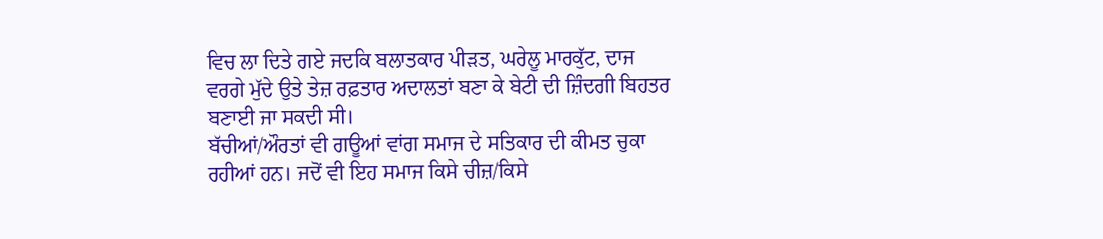ਵਿਚ ਲਾ ਦਿਤੇ ਗਏ ਜਦਕਿ ਬਲਾਤਕਾਰ ਪੀੜਤ, ਘਰੇਲੂ ਮਾਰਕੁੱਟ, ਦਾਜ ਵਰਗੇ ਮੁੱਦੇ ਉਤੇ ਤੇਜ਼ ਰਫ਼ਤਾਰ ਅਦਾਲਤਾਂ ਬਣਾ ਕੇ ਬੇਟੀ ਦੀ ਜ਼ਿੰਦਗੀ ਬਿਹਤਰ ਬਣਾਈ ਜਾ ਸਕਦੀ ਸੀ।
ਬੱਚੀਆਂ/ਔਰਤਾਂ ਵੀ ਗਊਆਂ ਵਾਂਗ ਸਮਾਜ ਦੇ ਸਤਿਕਾਰ ਦੀ ਕੀਮਤ ਚੁਕਾ ਰਹੀਆਂ ਹਨ। ਜਦੋਂ ਵੀ ਇਹ ਸਮਾਜ ਕਿਸੇ ਚੀਜ਼/ਕਿਸੇ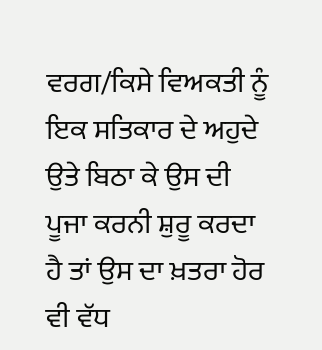ਵਰਗ/ਕਿਸੇ ਵਿਅਕਤੀ ਨੂੰ ਇਕ ਸਤਿਕਾਰ ਦੇ ਅਹੁਦੇ ਉਤੇ ਬਿਠਾ ਕੇ ਉਸ ਦੀ ਪੂਜਾ ਕਰਨੀ ਸ਼ੁਰੂ ਕਰਦਾ ਹੈ ਤਾਂ ਉਸ ਦਾ ਖ਼ਤਰਾ ਹੋਰ ਵੀ ਵੱਧ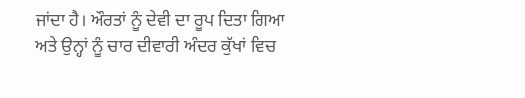ਜਾਂਦਾ ਹੈ। ਔਰਤਾਂ ਨੂੰ ਦੇਵੀ ਦਾ ਰੂਪ ਦਿਤਾ ਗਿਆ ਅਤੇ ਉਨ੍ਹਾਂ ਨੂੰ ਚਾਰ ਦੀਵਾਰੀ ਅੰਦਰ ਕੁੱਖਾਂ ਵਿਚ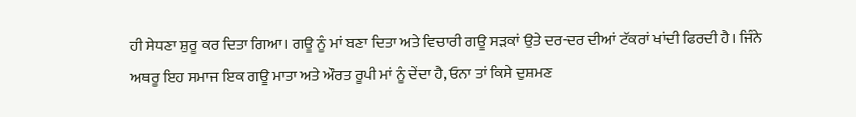ਹੀ ਸੇਧਣਾ ਸ਼ੁਰੂ ਕਰ ਦਿਤਾ ਗਿਆ। ਗਊ ਨੂੰ ਮਾਂ ਬਣਾ ਦਿਤਾ ਅਤੇ ਵਿਚਾਰੀ ਗਊ ਸੜਕਾਂ ਉਤੇ ਦਰ-ਦਰ ਦੀਆਂ ਟੱਕਰਾਂ ਖਾਂਦੀ ਫਿਰਦੀ ਹੈ। ਜਿੰਨੇ ਅਥਰੂ ਇਹ ਸਮਾਜ ਇਕ ਗਊ ਮਾਤਾ ਅਤੇ ਔਰਤ ਰੂਪੀ ਮਾਂ ਨੂੰ ਦੇਂਦਾ ਹੈ, ਓਨਾ ਤਾਂ ਕਿਸੇ ਦੁਸ਼ਮਣ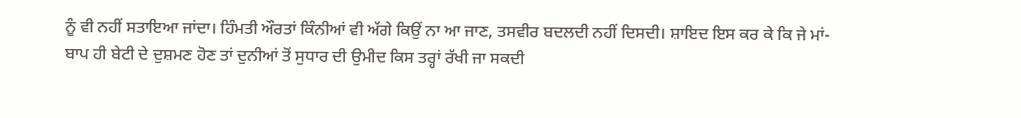ਨੂੰ ਵੀ ਨਹੀਂ ਸਤਾਇਆ ਜਾਂਦਾ। ਹਿੰਮਤੀ ਔਰਤਾਂ ਕਿੰਨੀਆਂ ਵੀ ਅੱਗੇ ਕਿਉਂ ਨਾ ਆ ਜਾਣ, ਤਸਵੀਰ ਬਦਲਦੀ ਨਹੀਂ ਦਿਸਦੀ। ਸ਼ਾਇਦ ਇਸ ਕਰ ਕੇ ਕਿ ਜੇ ਮਾਂ-ਬਾਪ ਹੀ ਬੇਟੀ ਦੇ ਦੁਸ਼ਮਣ ਹੋਣ ਤਾਂ ਦੁਨੀਆਂ ਤੋਂ ਸੁਧਾਰ ਦੀ ਉਮੀਦ ਕਿਸ ਤਰ੍ਹਾਂ ਰੱਖੀ ਜਾ ਸਕਦੀ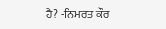ਹੈ? -ਨਿਮਰਤ ਕੌਰ